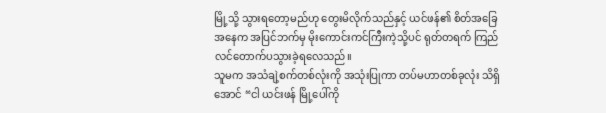မြို့သို့ သွားရတော့မည်ဟု တွေးမိလိုက်သည်နှင့် ယင်ဖန်၏ စိတ်အခြေအနေက အပြင်ဘက်မှ မိုးကောင်းကင်ကြီးကဲ့သို့ပင် ရုတ်တရက် ကြည်လင်တောက်ပသွားခဲ့ရလေသည်။
သူမက အသံချဲ့စက်တစ်လုံးကို အသုံးပြုကာ တပ်မဟာတစ်ခုလုံး သိရှိအောင် “ငါ ယင်းဖန် မြို့ပေါ်ကို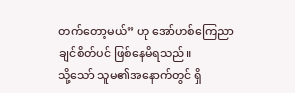တက်တော့မယ်” ဟု အော်ဟစ်ကြေညာချင်စိတ်ပင် ဖြစ်နေမိရသည်။
သို့သော် သူမ၏အနောက်တွင် ရှိ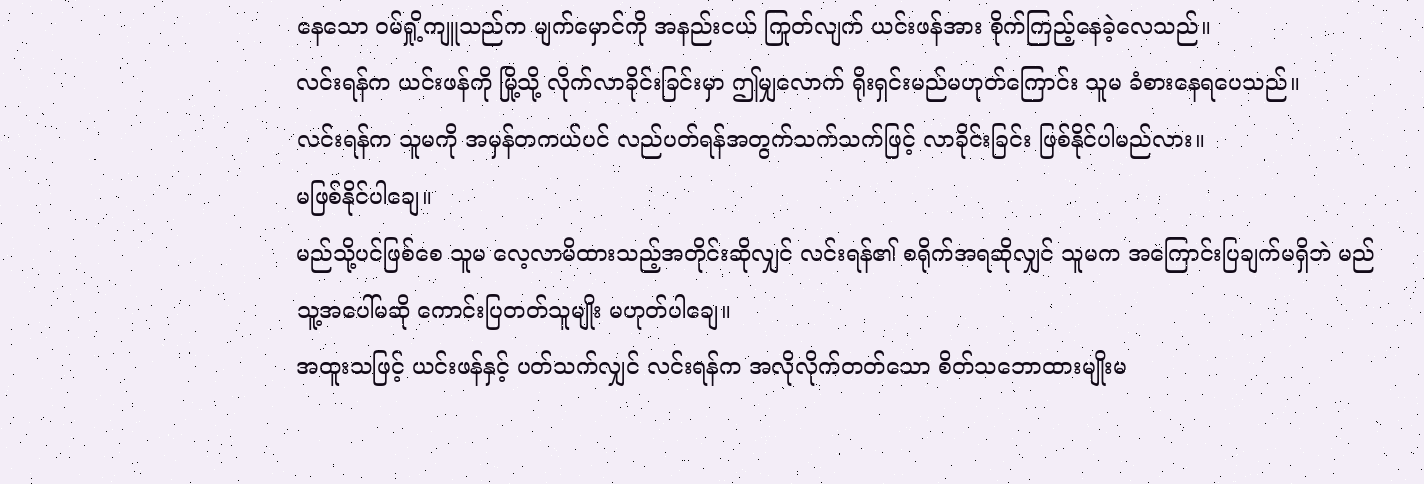နေသော ဝမ်ရှို့ကျူသည်က မျက်မှောင်ကို အနည်းငယ် ကြုတ်လျက် ယင်းဖန်အား စိုက်ကြည့်နေခဲ့လေသည်။
လင်းရန်က ယင်းဖန်ကို မြို့သို့ လိုက်လာခိုင်းခြင်းမှာ ဤမျှလောက် ရိုးရှင်းမည်မဟုတ်ကြောင်း သူမ ခံစားနေရပေသည်။
လင်းရန်က သူမကို အမှန်တကယ်ပင် လည်ပတ်ရန်အတွက်သက်သက်ဖြင့် လာခိုင်းခြင်း ဖြစ်နိုင်ပါမည်လား။
မဖြစ်နိုင်ပါချေ။
မည်သို့ပင်ဖြစ်စေ သူမ လေ့လာမိထားသည့်အတိုင်းဆိုလျှင် လင်းရန်၏ စရိုက်အရဆိုလျှင် သူမက အကြောင်းပြချက်မရှိဘဲ မည်သူ့အပေါ်မဆို ကောင်းပြတတ်သူမျိုး မဟုတ်ပါချေ။
အထူးသဖြင့် ယင်းဖန်နှင့် ပတ်သက်လျှင် လင်းရန်က အလိုလိုက်တတ်သော စိတ်သဘောထားမျိုးမ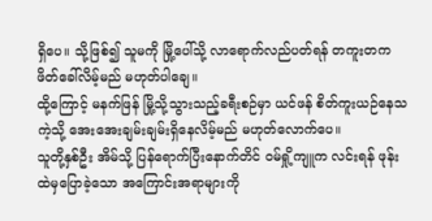ရှိပေ။ သို့ဖြစ်၍ သူမကို မြို့ပေါ်သို့ လာရောက်လည်ပတ်ရန် တကူးတက ဖိတ်ခေါ်လိမ့်မည် မဟုတ်ပါချေ။
ထို့ကြောင့် မနက်ဖြန် မြို့သို့သွားသည့်ခရီးစဉ်မှာ ယင်ဖန် စိတ်ကူးယဉ်နေသကဲ့သို့ အေးအေးချမ်းချမ်းရှိနေလိမ့်မည် မဟုတ်လောက်ပေ။
သူတို့နှစ်ဦး အိမ်သို့ ပြန်ရောက်ပြီးနောက်တိင် ဝမ်ရှို့ကျူက လင်းရန် ဖုန်းထဲမှပြောခဲ့သော အကြောင်းအရာများကို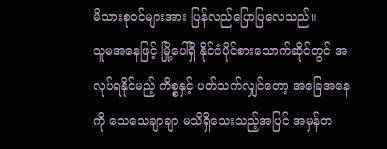မိသားစုဝင်များအား ပြန်လည်ပြောပြလေသည်။
သူမအနေဖြင့် မြို့ပေါ်ရှိ နိုင်ငံပိုင်စားသောက်ဆိုင်တွင် အလုပ်ရနိုင်မည့် ကိစ္စနှင့် ပတ်သက်လျှင်တော့ အခြေအနေကို သေသေချာချာ မသိရှိသေးသည့်အပြင် အမှန်တ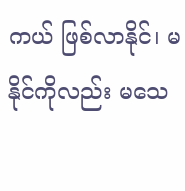ကယ် ဖြစ်လာနိုင်၊ မနိုင်ကိုလည်း မသေ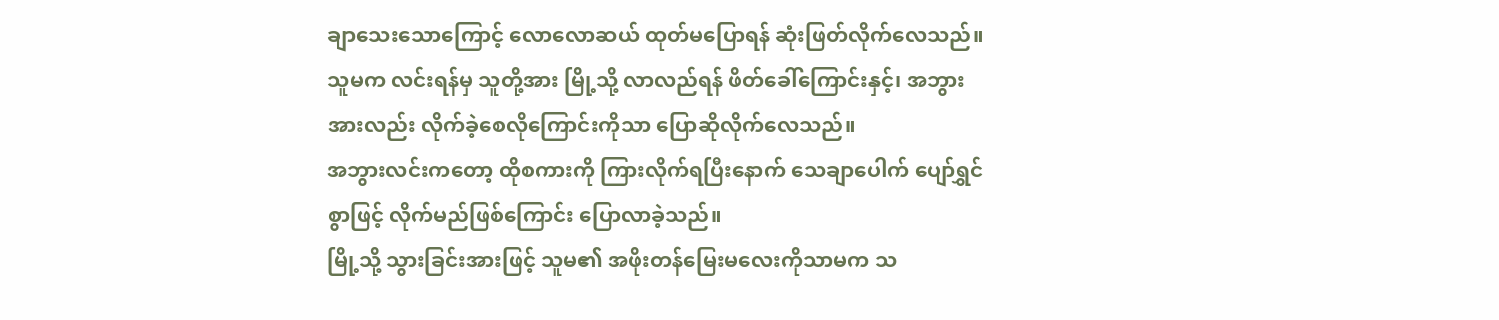ချာသေးသောကြောင့် လောလောဆယ် ထုတ်မပြောရန် ဆုံးဖြတ်လိုက်လေသည်။
သူမက လင်းရန်မှ သူတို့အား မြို့သို့ လာလည်ရန် ဖိတ်ခေါ်ကြောင်းနှင့်၊ အဘွားအားလည်း လိုက်ခဲ့စေလိုကြောင်းကိုသာ ပြောဆိုလိုက်လေသည်။
အဘွားလင်းကတော့ ထိုစကားကို ကြားလိုက်ရပြီးနောက် သေချာပေါက် ပျော်ရွှင်စွာဖြင့် လိုက်မည်ဖြစ်ကြောင်း ပြောလာခဲ့သည်။
မြို့သို့ သွားခြင်းအားဖြင့် သူမ၏ အဖိုးတန်မြေးမလေးကိုသာမက သ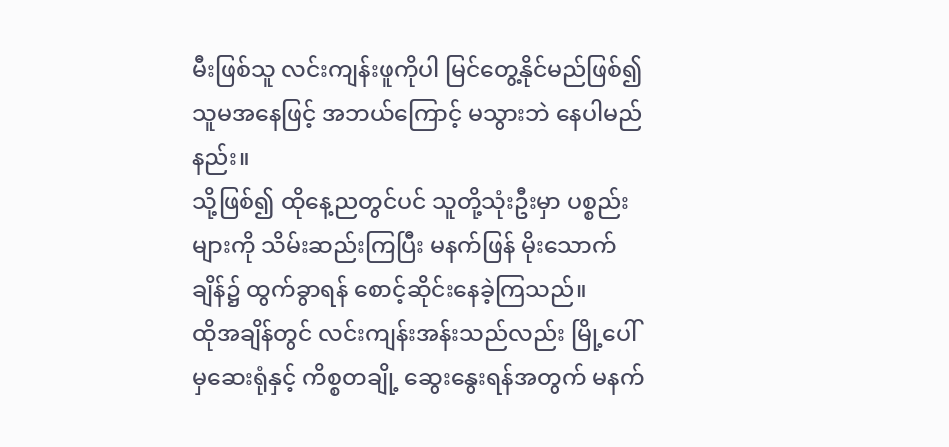မီးဖြစ်သူ လင်းကျန်းဖူကိုပါ မြင်တွေ့နိုင်မည်ဖြစ်၍ သူမအနေဖြင့် အဘယ်ကြောင့် မသွားဘဲ နေပါမည်နည်း။
သို့ဖြစ်၍ ထိုနေ့ညတွင်ပင် သူတို့သုံးဦးမှာ ပစ္စည်းများကို သိမ်းဆည်းကြပြီး မနက်ဖြန် မိုးသောက်ချိန်၌ ထွက်ခွာရန် စောင့်ဆိုင်းနေခဲ့ကြသည်။
ထိုအချိန်တွင် လင်းကျန်းအန်းသည်လည်း မြို့ပေါ်မှဆေးရုံနှင့် ကိစ္စတချို့ ဆွေးနွေးရန်အတွက် မနက်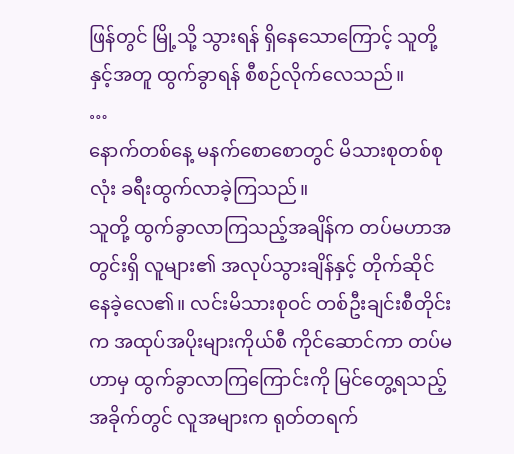ဖြန်တွင် မြို့သို့ သွားရန် ရှိနေသောကြောင့် သူတို့နှင့်အတူ ထွက်ခွာရန် စီစဉ်လိုက်လေသည်။
…
နောက်တစ်နေ့ မနက်စောစောတွင် မိသားစုတစ်စုလုံး ခရီးထွက်လာခဲ့ကြသည်။
သူတို့ ထွက်ခွာလာကြသည့်အချိန်က တပ်မဟာအတွင်းရှိ လူများ၏ အလုပ်သွားချိန်နှင့် တိုက်ဆိုင်နေခဲ့လေ၏။ လင်းမိသားစုဝင် တစ်ဦးချင်းစီတိုင်းက အထုပ်အပိုးများကိုယ်စီ ကိုင်ဆောင်ကာ တပ်မဟာမှ ထွက်ခွာလာကြကြောင်းကို မြင်တွေ့ရသည့်အခိုက်တွင် လူအများက ရုတ်တရက်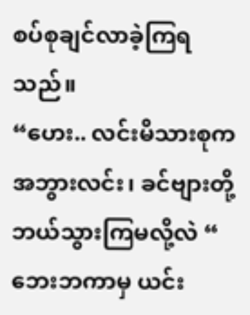စပ်စုချင်လာခဲ့ကြရသည်။
“ဟေး.. လင်းမိသားစုက အဘွားလင်း၊ ခင်ဗျားတို့ ဘယ်သွားကြမလို့လဲ “
ဘေးဘကာမှ ယင်း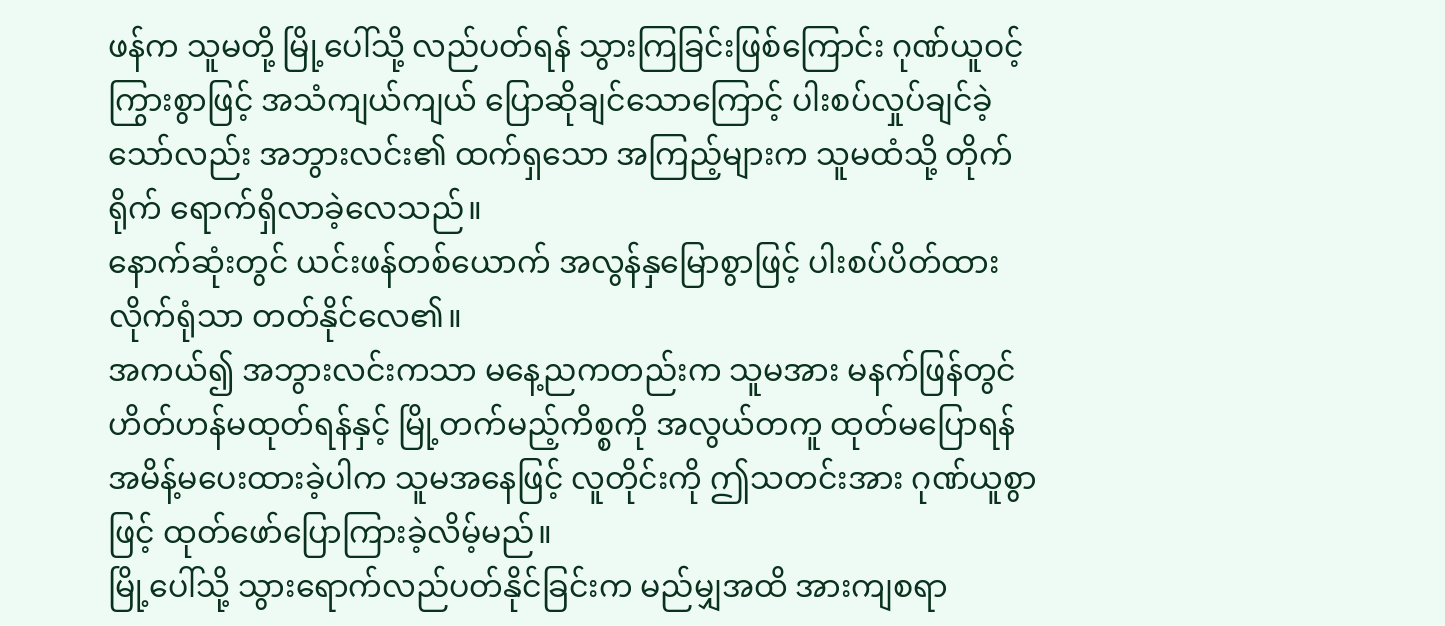ဖန်က သူမတို့ မြို့ပေါ်သို့ လည်ပတ်ရန် သွားကြခြင်းဖြစ်ကြောင်း ဂုဏ်ယူဝင့်ကြွားစွာဖြင့် အသံကျယ်ကျယ် ပြောဆိုချင်သောကြောင့် ပါးစပ်လှုပ်ချင်ခဲ့သော်လည်း အဘွားလင်း၏ ထက်ရှသော အကြည့်များက သူမထံသို့ တိုက်ရိုက် ရောက်ရှိလာခဲ့လေသည်။
နောက်ဆုံးတွင် ယင်းဖန်တစ်ယောက် အလွန်နှမြောစွာဖြင့် ပါးစပ်ပိတ်ထားလိုက်ရုံသာ တတ်နိုင်လေ၏။
အကယ်၍ အဘွားလင်းကသာ မနေ့ညကတည်းက သူမအား မနက်ဖြန်တွင် ဟိတ်ဟန်မထုတ်ရန်နှင့် မြို့တက်မည့်ကိစ္စကို အလွယ်တကူ ထုတ်မပြောရန် အမိန့်မပေးထားခဲ့ပါက သူမအနေဖြင့် လူတိုင်းကို ဤသတင်းအား ဂုဏ်ယူစွာဖြင့် ထုတ်ဖော်ပြောကြားခဲ့လိမ့်မည်။
မြို့ပေါ်သို့ သွားရောက်လည်ပတ်နိုင်ခြင်းက မည်မျှအထိ အားကျစရာ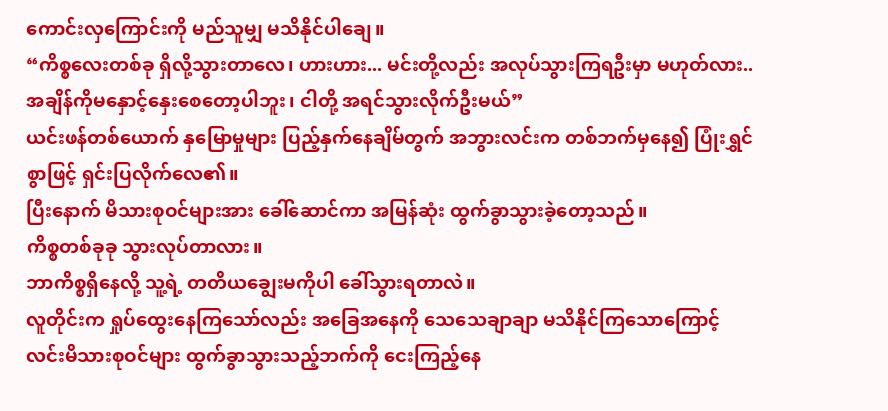ကောင်းလှကြောင်းကို မည်သူမျှ မသိနိုင်ပါချေ။
“ကိစ္စလေးတစ်ခု ရှိလို့သွားတာလေ၊ ဟားဟား... မင်းတို့လည်း အလုပ်သွားကြရဦးမှာ မဟုတ်လား.. အချိန်ကိုမနှောင့်နှေးစေတော့ပါဘူး၊ ငါတို့ အရင်သွားလိုက်ဦးမယ်”
ယင်းဖန်တစ်ယောက် နှမြောမှုများ ပြည့်နှက်နေချိမ်တွက် အဘွားလင်းက တစ်ဘက်မှနေ၍ ပြုံးရွှင်စွာဖြင့် ရှင်းပြလိုက်လေ၏။
ပြီးနောက် မိသားစုဝင်များအား ခေါ်ဆောင်ကာ အမြန်ဆုံး ထွက်ခွာသွားခဲ့တော့သည်။
ကိစ္စတစ်ခုခု သွားလုပ်တာလား။
ဘာကိစ္စရှိနေလို့ သူ့ရဲ့ တတိယချွေးမကိုပါ ခေါ်သွားရတာလဲ။
လူတိုင်းက ရှုပ်ထွေးနေကြသော်လည်း အခြေအနေကို သေသေချာချာ မသိနိုင်ကြသောကြောင့် လင်းမိသားစုဝင်များ ထွက်ခွာသွားသည့်ဘက်ကို ငေးကြည့်နေ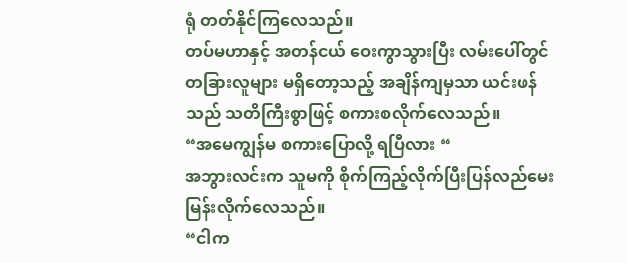ရုံ တတ်နိုင်ကြလေသည်။
တပ်မဟာနှင့် အတန်ငယ် ဝေးကွာသွားပြီး လမ်းပေါ်တွင် တခြားလူများ မရှိတော့သည့် အချိန်ကျမှသာ ယင်းဖန်သည် သတိကြီးစွာဖြင့် စကားစလိုက်လေသည်။
“အမေကျွန်မ စကားပြောလို့ ရပြီလား “
အဘွားလင်းက သူမကို စိုက်ကြည့်လိုက်ပြီးပြန်လည်မေးမြန်းလိုက်လေသည်။
“ငါက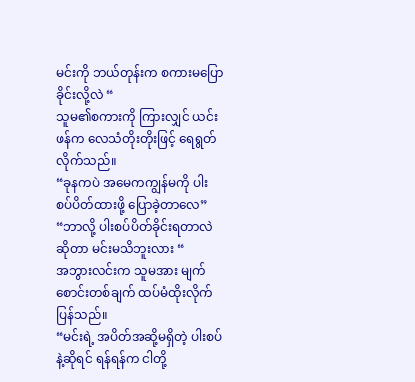မင်းကို ဘယ်တုန်းက စကားမပြောခိုင်းလို့လဲ “
သူမ၏စကားကို ကြားလျှင် ယင်းဖန်က လေသံတိုးတိုးဖြင့် ရေရွတ်လိုက်သည်။
“ခုနကပဲ အမေကကျွန်မကို ပါးစပ်ပိတ်ထားဖို့ ပြောခဲ့တာလေ”
“ဘာလို့ ပါးစပ်ပိတ်ခိုင်းရတာလဲဆိုတာ မင်းမသိဘူးလား “
အဘွားလင်းက သူမအား မျက်စောင်းတစ်ချက် ထပ်မံထိုးလိုက်ပြန်သည်။
“မင်းရဲ့ အပိတ်အဆို့မရှိတဲ့ ပါးစပ်နဲ့ဆိုရင် ရန်ရန်က ငါတို့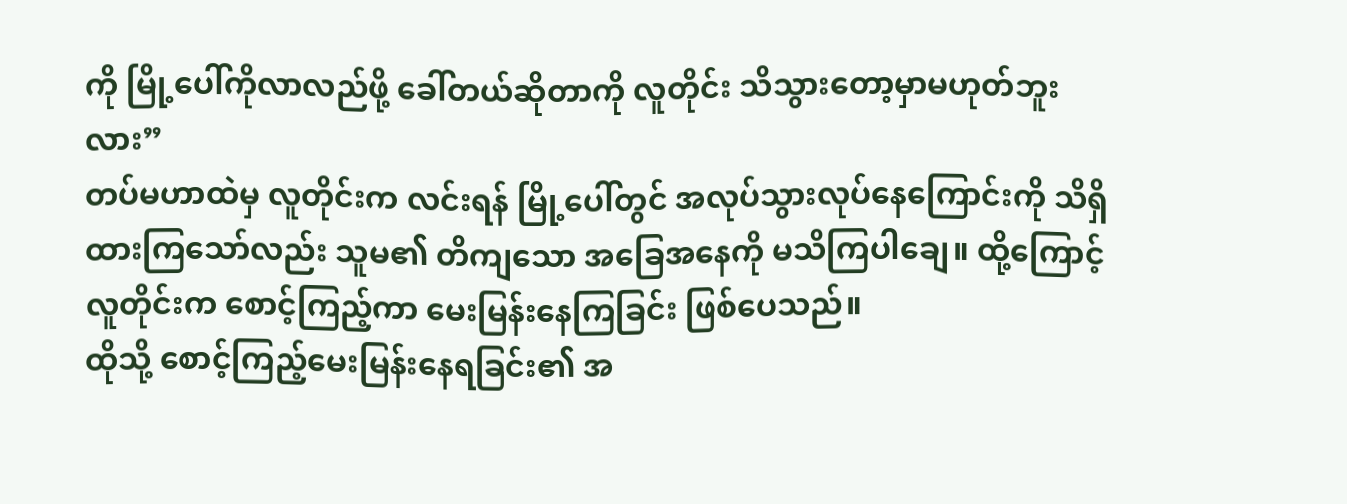ကို မြို့ပေါ်ကိုလာလည်ဖို့ ခေါ်တယ်ဆိုတာကို လူတိုင်း သိသွားတော့မှာမဟုတ်ဘူးလား”
တပ်မဟာထဲမှ လူတိုင်းက လင်းရန် မြို့ပေါ်တွင် အလုပ်သွားလုပ်နေကြောင်းကို သိရှိထားကြသော်လည်း သူမ၏ တိကျသော အခြေအနေကို မသိကြပါချေ။ ထို့ကြောင့် လူတိုင်းက စောင့်ကြည့်ကာ မေးမြန်းနေကြခြင်း ဖြစ်ပေသည်။
ထိုသို့ စောင့်ကြည့်မေးမြန်းနေရခြင်း၏ အ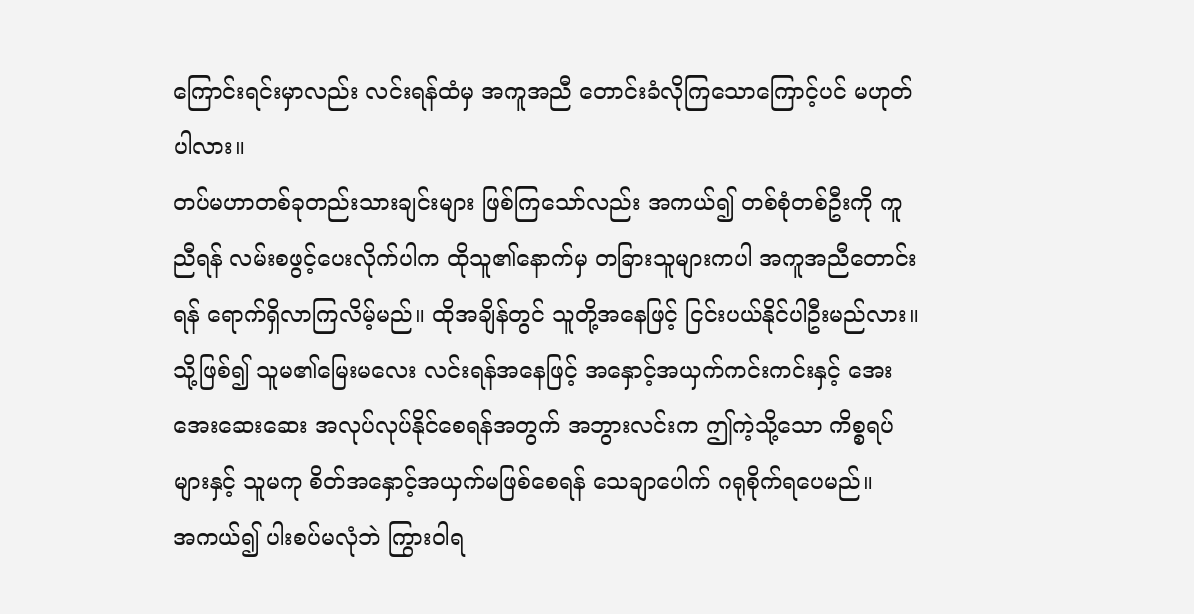ကြောင်းရင်းမှာလည်း လင်းရန်ထံမှ အကူအညီ တောင်းခံလိုကြသောကြောင့်ပင် မဟုတ်ပါလား။
တပ်မဟာတစ်ခုတည်းသားချင်းများ ဖြစ်ကြသော်လည်း အကယ်၍ တစ်စုံတစ်ဦးကို ကူညီရန် လမ်းစဖွင့်ပေးလိုက်ပါက ထိုသူ၏နောက်မှ တခြားသူများကပါ အကူအညီတောင်းရန် ရောက်ရှိလာကြလိမ့်မည်။ ထိုအချိန်တွင် သူတို့အနေဖြင့် ငြင်းပယ်နိုင်ပါဦးမည်လား။
သို့ဖြစ်၍ သူမ၏မြေးမလေး လင်းရန်အနေဖြင့် အနှောင့်အယှက်ကင်းကင်းနှင့် အေးအေးဆေးဆေး အလုပ်လုပ်နိုင်စေရန်အတွက် အဘွားလင်းက ဤကဲ့သို့သော ကိစ္စရပ်များနှင့် သူမကု စိတ်အနှောင့်အယှက်မဖြစ်စေရန် သေချာပေါက် ဂရုစိုက်ရပေမည်။
အကယ်၍ ပါးစပ်မလုံဘဲ ကြွားဝါရ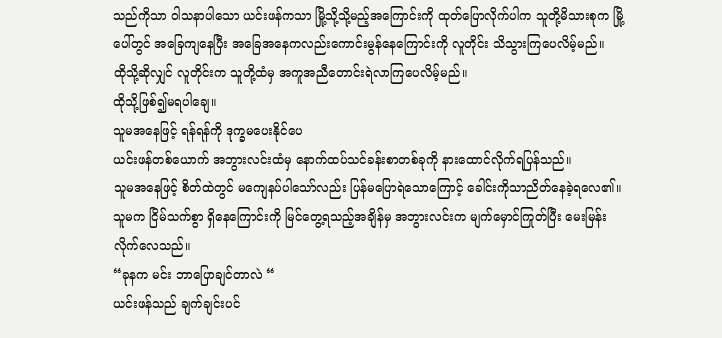သည်ကိုသာ ဝါသနာပါသော ယင်းဖန်ကသာ မြို့သို့သို့မည့်အကြောင်းကို ထုတ်ပြောလိုက်ပါက သူတို့မိသားစုက မြို့ပေါ်တွင် အခြေကျနေပြီး အခြေအနေကလည်းကောင်းမွန်နေကြောင်းကို လူတိုင်း သိသွားကြပေလိမ့်မည်။
ထိုသို့ဆိုလျှင် လူတိုင်းက သူတို့ထံမှ အကူအညီတောင်းရဲလာကြပေလိမ့်မည်။
ထိုသို့ဖြစ်၍မရပါချေ။
သူမအနေဖြင့် ရန်ရန်ကို ဒုက္ခမပေးနိုင်ပေ
ယင်းဖန်တစ်ယောက် အဘွားလင်းထံမှ နောက်ထပ်သင်ခန်းစာတစ်ခုကို နားထောင်လိုက်ရပြန်သည်။
သူမအနေဖြင့် စိတ်ထဲတွင် မကျေနပ်ပါသော်လည်း ပြန်မပြောရဲသောကြောင့် ခေါင်းကိုသာညိတ်နေခဲ့ရလေ၏။
သူမက ငြိမ်သက်စွာ ရှိနေကြောင်းကို မြင်တွေ့ရသည့်အချိန်မှ အဘွားလင်းက မျက်မှောင်ကြုတ်ပြီး မေးမြန်းလိုက်လေသည်။
“ခုနက မင်း ဘာပြောချင်တာလဲ “
ယင်းဖန်သည် ချက်ချင်းပင်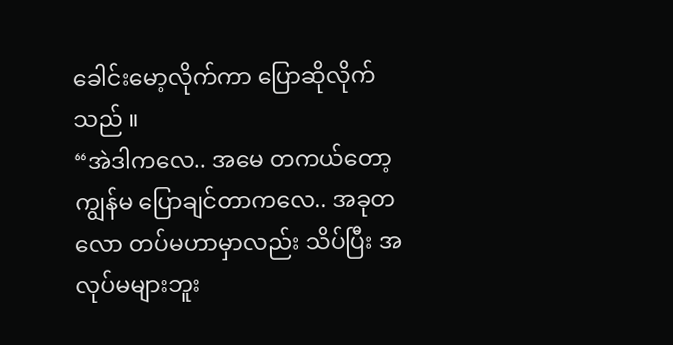ခေါင်းမော့လိုက်ကာ ပြောဆိုလိုက်သည် ။
“အဲဒါကလေ.. အမေ တကယ်တော့ကျွန်မ ပြောချင်တာကလေ.. အခုတလော တပ်မဟာမှာလည်း သိပ်ပြီး အလုပ်မများဘူး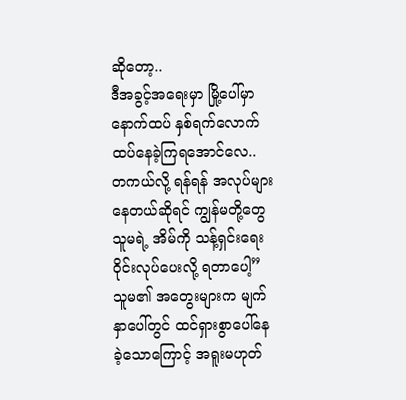ဆိုတော့..
ဒီအခွင့်အရေးမှာ မြို့ပေါ်မှာ နောက်ထပ် နှစ်ရက်လောက် ထပ်နေခဲ့ကြရအောင်လေ.. တကယ်လို့ ရန်ရန် အလုပ်များနေတယ်ဆိုရင် ကျွန်မတို့တွေ သူမရဲ့ အိမ်ကို သန့်ရှင်းရေး ဝိုင်းလုပ်ပေးလို့ ရတာပေါ့”
သူမ၏ အတွေးများက မျက်နှာပေါ်တွင် ထင်ရှားစွာပေါ်နေခဲ့သောကြောင့် အရူးမဟုတ်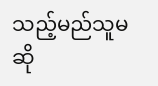သည့်မည်သူမဆို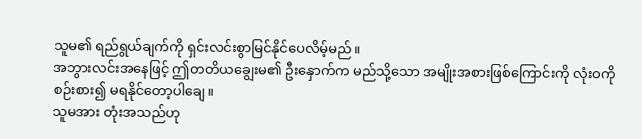သူမ၏ ရည်ရွယ်ချက်ကို ရှင်းလင်းစွာမြင်နိုင်ပေလိမ့်မည်။
အဘွားလင်းအနေဖြင့် ဤတတိယချွေးမ၏ ဦးနှောက်က မည်သို့သော အမျိုးအစားဖြစ်ကြောင်းကို လုံးဝကို စဉ်းစား၍ မရနိုင်တော့ပါချေ။
သူမအား တုံးအသည်ဟု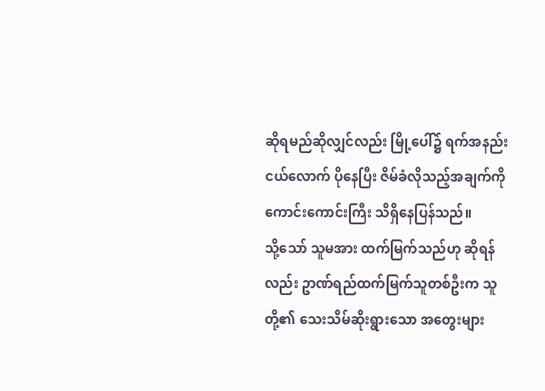ဆိုရမည်ဆိုလျှင်လည်း မြို့ပေါ်၌ ရက်အနည်းငယ်လောက် ပိုနေပြီး ဇိမ်ခံလိုသည့်အချက်ကို ကောင်းကောင်းကြီး သိရှိနေပြန်သည်။
သို့သော် သူမအား ထက်မြက်သည်ဟု ဆိုရန်လည်း ဥာဏ်ရည်ထက်မြက်သူတစ်ဦးက သူတို့၏ သေးသိမ်ဆိုးရွားသော အတွေးများ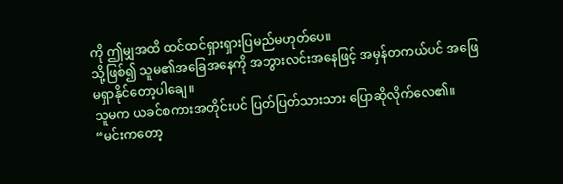ကို ဤမျှအထိ ထင်ထင်ရှားရှားပြမည်မဟုတ်ပေ။
သို့ဖြစ်၍ သူမ၏အခြေအနေကို အဘွားလင်းအနေဖြင့် အမှန်တကယ်ပင် အဖြေမရှာနိုင်တော့ပါချေ။
သူမက ယခင်စကားအတိုင်းပင် ပြတ်ပြတ်သားသား ပြောဆိုလိုက်လေ၏။
“မင်းကတော့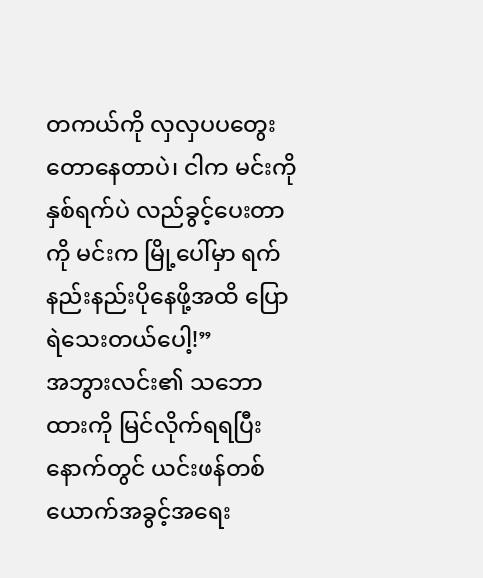တကယ်ကို လှလှပပတွေးတောနေတာပဲ၊ ငါက မင်းကို နှစ်ရက်ပဲ လည်ခွင့်ပေးတာကို မင်းက မြို့ပေါ်မှာ ရက်နည်းနည်းပိုနေဖို့အထိ ပြောရဲသေးတယ်ပေါ့!”
အဘွားလင်း၏ သဘောထားကို မြင်လိုက်ရရပြီးနောက်တွင် ယင်းဖန်တစ်ယောက်အခွင့်အရေး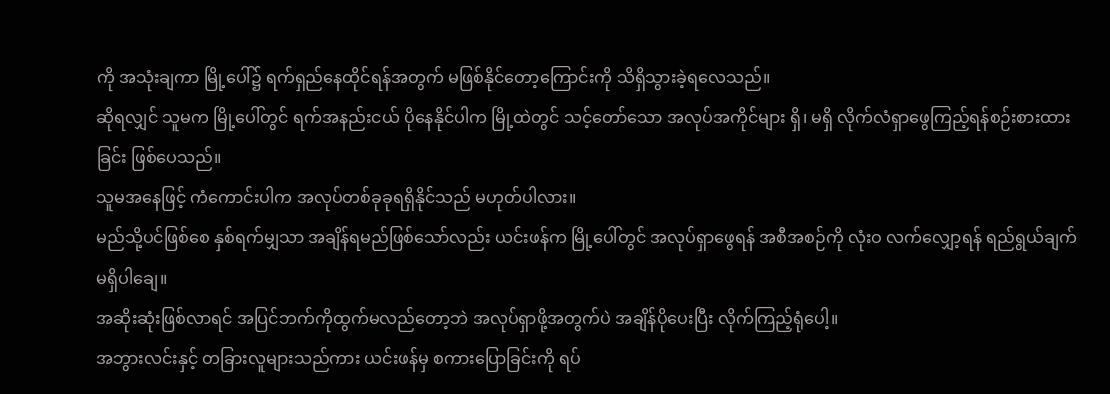ကို အသုံးချကာ မြို့ပေါ်၌ ရက်ရှည်နေထိုင်ရန်အတွက် မဖြစ်နိုင်တော့ကြောင်းကို သိရှိသွားခဲ့ရလေသည်။
ဆိုရလျှင် သူမက မြို့ပေါ်တွင် ရက်အနည်းငယ် ပိုနေနိုင်ပါက မြို့ထဲတွင် သင့်တော်သော အလုပ်အကိုင်များ ရှိ၊ မရှိ လိုက်လံရှာဖွေကြည့်ရန်စဉ်းစားထားခြင်း ဖြစ်ပေသည်။
သူမအနေဖြင့် ကံကောင်းပါက အလုပ်တစ်ခုခုရရှိနိုင်သည် မဟုတ်ပါလား။
မည်သို့ပင်ဖြစ်စေ နှစ်ရက်မျှသာ အချိန်ရမည်ဖြစ်သော်လည်း ယင်းဖန်က မြို့ပေါ်တွင် အလုပ်ရှာဖွေရန် အစီအစဉ်ကို လုံးဝ လက်လျှော့ရန် ရည်ရွယ်ချက် မရှိပါချေ။
အဆိုးဆုံးဖြစ်လာရင် အပြင်ဘက်ကိုထွက်မလည်တော့ဘဲ အလုပ်ရှာဖို့အတွက်ပဲ အချိန်ပိုပေးပြီး လိုက်ကြည့်ရုံပေါ့။
အဘွားလင်းနှင့် တခြားလူများသည်ကား ယင်းဖန်မှ စကားပြောခြင်းကို ရပ်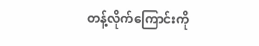တန့်လိုက်ကြောင်းကို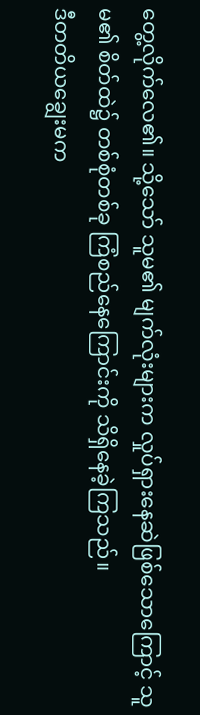တွေ့လိုက်လေ၏။ သို့သော် သူမ၏ မျက်လုံးများက လှုပ်ရှားနေဆဲဖြစ်သောကြောင့် သူမ၏ စိတ်ထဲ၌ တစ်စုံတစ်ခု ကြံစည်နေကြောင်းကို သိရှိနေခဲ့ကြသည်။
ဒီတတိယချွေးမက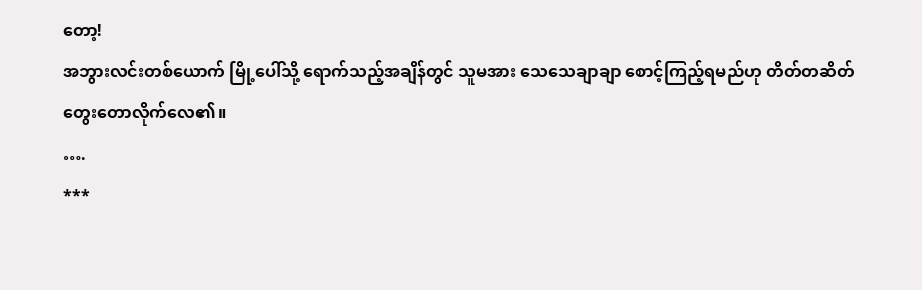တော့!
အဘွားလင်းတစ်ယောက် မြို့ပေါ်သို့ ရောက်သည့်အချိန်တွင် သူမအား သေသေချာချာ စောင့်ကြည့်ရမည်ဟု တိတ်တဆိတ် တွေးတောလိုက်လေ၏။
….
***